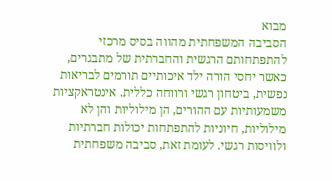מבוא
הסביבה המשפחתית מהווה בסיס מרכזי להתפתחותם הרגשית והחברתית של מתבגרים, כאשר יחסי הורה ילד איכותיים תורמים לבריאות נפשית, ביטחון רגשי ורווחה כללית. אינטראקציות משמעותיות עם ההורים, הן מילוליות והן לא מילוליות, חיוניות להתפתחות יכולות חברתיות ולוויסות רגשי. לעומת זאת, סביבה משפחתית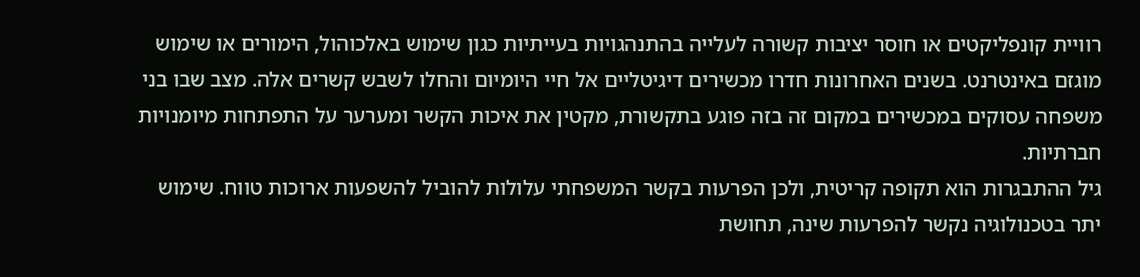רוויית קונפליקטים או חוסר יציבות קשורה לעלייה בהתנהגויות בעייתיות כגון שימוש באלכוהול, הימורים או שימוש מוגזם באינטרנט. בשנים האחרונות חדרו מכשירים דיגיטליים אל חיי היומיום והחלו לשבש קשרים אלה. מצב שבו בני משפחה עסוקים במכשירים במקום זה בזה פוגע בתקשורת, מקטין את איכות הקשר ומערער על התפתחות מיומנויות חברתיות.
גיל ההתבגרות הוא תקופה קריטית, ולכן הפרעות בקשר המשפחתי עלולות להוביל להשפעות ארוכות טווח. שימוש יתר בטכנולוגיה נקשר להפרעות שינה, תחושת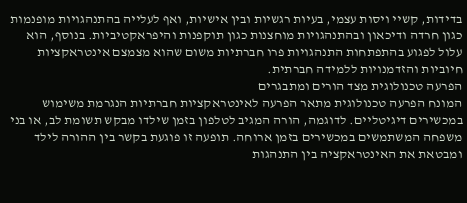בדידות, קשיי ויסות עצמי, בעיות רגשיות ובין אישיות, ואף לעלייה בהתנהגויות מופנמות כגון חרדה ודיכאון ובהתנהגויות מוחצנות כגון תוקפנות והיפראקטיביות. בנוסף, הוא עלול לפגוע בהתפתחות התנהגויות פרו חברתיות משום שהוא מצמצם אינטראקציות חיוביות והזדמנויות ללמידה חברתית.
הפרעה טכנולוגית מצד הורים ומתבגרים
המונח הפרעה טכנולוגית מתאר הפרעה לאינטראקציות חברתיות הנגרמת משימוש במכשירים דיגיטליים. לדוגמה, הורה המגיב לטלפון בזמן שילדו מבקש תשומת לב, או בני משפחה המשתמשים במכשירים בזמן ארוחה. תופעה זו פוגעת בקשר בין ההורה לילד ומבטאת את האינטראקציה בין התנהגות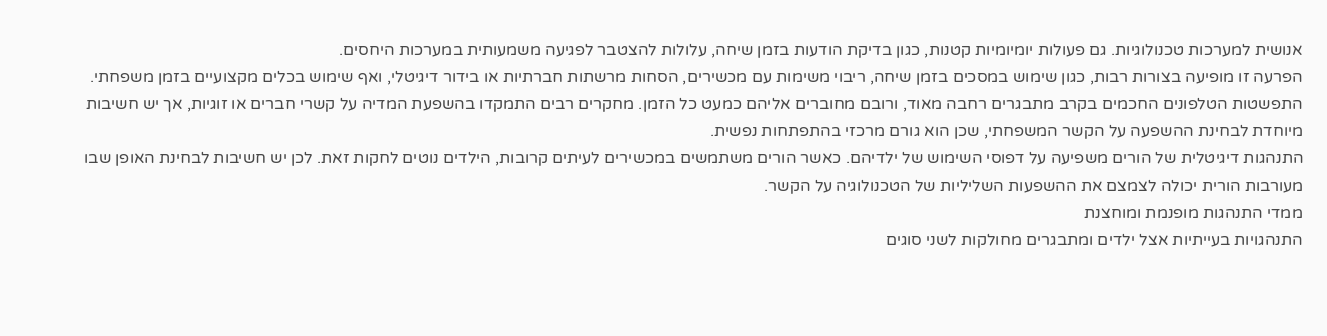אנושית למערכות טכנולוגיות. גם פעולות יומיומיות קטנות, כגון בדיקת הודעות בזמן שיחה, עלולות להצטבר לפגיעה משמעותית במערכות היחסים.
הפרעה זו מופיעה בצורות רבות, כגון שימוש במסכים בזמן שיחה, ריבוי משימות עם מכשירים, הסחות מרשתות חברתיות או בידור דיגיטלי, ואף שימוש בכלים מקצועיים בזמן משפחתי. התפשטות הטלפונים החכמים בקרב מתבגרים רחבה מאוד, ורובם מחוברים אליהם כמעט כל הזמן. מחקרים רבים התמקדו בהשפעת המדיה על קשרי חברים או זוגיות, אך יש חשיבות מיוחדת לבחינת ההשפעה על הקשר המשפחתי, שכן הוא גורם מרכזי בהתפתחות נפשית.
התנהגות דיגיטלית של הורים משפיעה על דפוסי השימוש של ילדיהם. כאשר הורים משתמשים במכשירים לעיתים קרובות, הילדים נוטים לחקות זאת. לכן יש חשיבות לבחינת האופן שבו מעורבות הורית יכולה לצמצם את ההשפעות השליליות של הטכנולוגיה על הקשר.
ממדי התנהגות מופנמת ומוחצנת
התנהגויות בעייתיות אצל ילדים ומתבגרים מחולקות לשני סוגים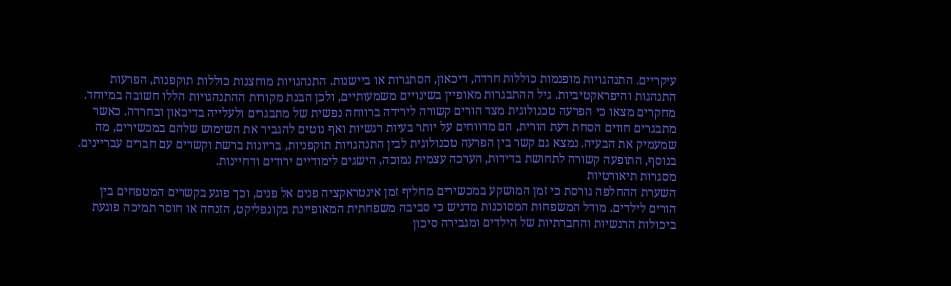עיקריים. התנהגויות מופנמות כוללות חרדה, דיכאון, הסתגרות או ביישנות. התנהגויות מוחצנות כוללות תוקפנות, הפרעות התנהגות והיפראקטיביות. גיל ההתבגרות מאופיין בשינויים משמעותיים, ולכן הבנת מקורות ההתנהגויות הללו חשובה במיוחד.
מחקרים מצאו כי הפרעה טכנולוגית מצד הורים קשורה לירידה ברווחה נפשית של מתבגרים ולעלייה בדיכאון ובחרדה. כאשר מתבגרים חווים הסחת דעת הורית, הם מדווחים על יותר בעיות רגשיות ואף נוטים להגביר את השימוש שלהם במכשירים, מה שמעמיק את הבעיה. נמצא גם קשר בין הפרעה טכנולוגית לבין התנהגויות תוקפניות, בריונות ברשת וקשרים עם חברים עבריינים. בנוסף, התופעה קשורה לתחושת בדידות, הערכה עצמית נמוכה, הישגים לימודיים ירודים ודחיינות.
מסגרות תיאורטיות
השערת ההחלפה גורסת כי זמן המושקע במכשירים מחליף זמן אינטראקציה פנים אל פנים, וכך פוגע בקשרים המטפחים בין הורים לילדים. מודל המשפחות המסוכנות מדגיש כי סביבה משפחתית המאופיינת בקונפליקט, הזנחה או חוסר תמיכה פוגעת ביכולות הרגשיות והחברתיות של הילדים ומגבירה סיכון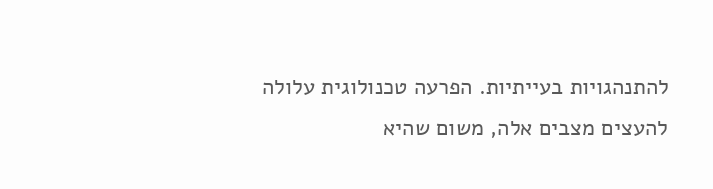להתנהגויות בעייתיות. הפרעה טכנולוגית עלולה להעצים מצבים אלה, משום שהיא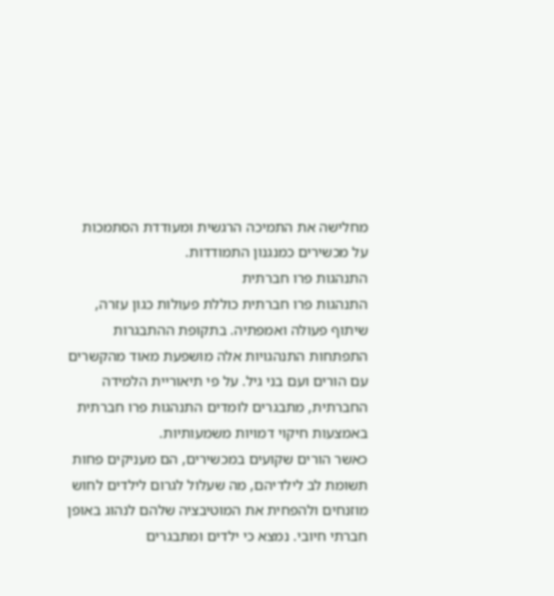מחלישה את התמיכה הרגשית ומעודדת הסתמכות על מכשירים כמנגנון התמודדות.
התנהגות פרו חברתית
התנהגות פרו חברתית כוללת פעולות כגון עזרה, שיתוף פעולה ואמפתיה. בתקופת ההתבגרות התפתחות התנהגויות אלה מושפעת מאוד מהקשרים עם הורים ועם בני גיל. על פי תיאוריית הלמידה החברתית, מתבגרים לומדים התנהגות פרו חברתית באמצעות חיקוי דמויות משמעותיות.
כאשר הורים שקועים במכשירים, הם מעניקים פחות תשומת לב לילדיהם, מה שעלול לגרום לילדים לחוש מוזנחים ולהפחית את המוטיבציה שלהם לנהוג באופן חברתי חיובי. נמצא כי ילדים ומתבגרים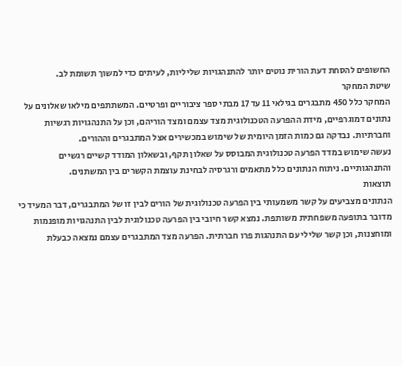החשופים להסחת דעת הורית נוטים יותר להתנהגויות שליליות, לעיתים כדי למשוך תשומת לב.
שיטת המחקר
המחקר כלל 450 מתבגרים בגילאי 11 עד 17 מבתי ספר ציבוריים ופרטיים. המשתתפים מילאו שאלונים על נתונים דמוגרפיים, מידת ההפרעה הטכנולוגית מצד עצמם ומצד הוריהם, וכן על התנהגויות רגשיות וחברתיות. נבדקה גם כמות הזמן היומית של שימוש במכשירים אצל המתבגרים וההורים.
נעשה שימוש במדד הפרעה טכנולוגית המבוסס על שאלון תקף, ובשאלון המודד קשיים רגשיים והתנהגותיים. ניתוח הנתונים כלל מתאמים ורגרסיה לבחינת עוצמת הקשרים בין המשתנים.
תוצאות
הנתונים מצביעים על קשר משמעותי בין הפרעה טכנולוגית של הורים לבין זו של המתבגרים, דבר המעיד כי מדובר בתופעה משפחתית משותפת. נמצא קשר חיובי בין הפרעה טכנולוגית לבין התנהגויות מופנמות ומוחצנות, וכן קשר שלילי עם התנהגות פרו חברתית. הפרעה מצד המתבגרים עצמם נמצאה כבעלת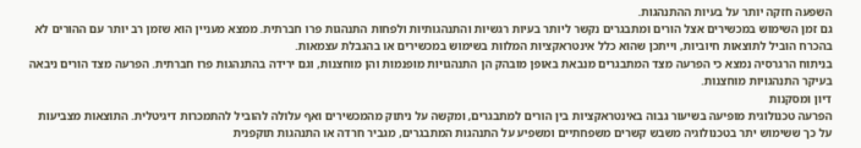השפעה חזקה יותר על בעיות ההתנהגות.
גם זמן השימוש במכשירים אצל הורים ומתבגרים נקשר ליותר בעיות רגשיות והתנהגותיות ולפחות התנהגות פרו חברתית. ממצא מעניין הוא שזמן רב יותר עם ההורים לא בהכרח הוביל לתוצאות חיוביות, וייתכן שהוא כלל אינטראקציות המלוות בשימוש במכשירים או בהגבלת עצמאות.
בניתוח הרגרסיה נמצא כי הפרעה מצד המתבגרים מנבאת באופן מובהק הן התנהגויות מופנמות והן מוחצנות, וגם ירידה בהתנהגות פרו חברתית. הפרעה מצד הורים ניבאה בעיקר התנהגויות מוחצנות.
דיון ומסקנות
הפרעה טכנולוגית מופיעה בשיעור גבוה באינטראקציות בין הורים למתבגרים, ומקשה על ניתוק מהמכשירים ואף עלולה להוביל להתמכרות דיגיטלית. התוצאות מצביעות על כך ששימוש יתר בטכנולוגיה משבש קשרים משפחתיים ומשפיע על התנהגות המתבגרים, מגביר חרדה או התנהגות תוקפנית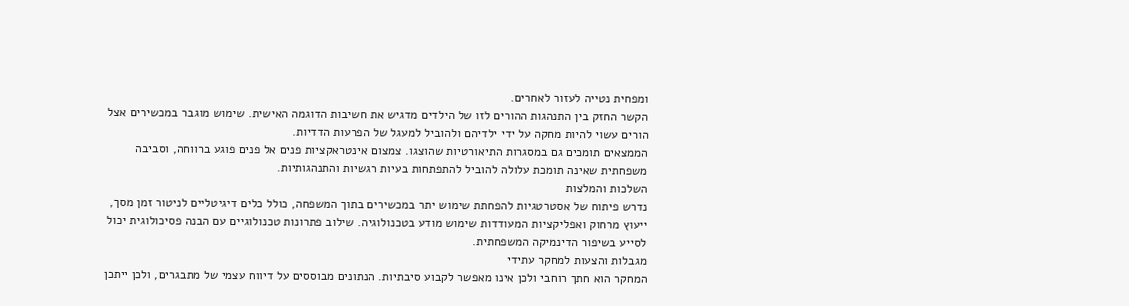ומפחית נטייה לעזור לאחרים.
הקשר החזק בין התנהגות ההורים לזו של הילדים מדגיש את חשיבות הדוגמה האישית. שימוש מוגבר במכשירים אצל הורים עשוי להיות מחקה על ידי ילדיהם ולהוביל למעגל של הפרעות הדדיות.
הממצאים תומכים גם במסגרות התיאורטיות שהוצגו. צמצום אינטראקציות פנים אל פנים פוגע ברווחה, וסביבה משפחתית שאינה תומכת עלולה להוביל להתפתחות בעיות רגשיות והתנהגותיות.
השלכות והמלצות
נדרש פיתוח של אסטרטגיות להפחתת שימוש יתר במכשירים בתוך המשפחה, כולל כלים דיגיטליים לניטור זמן מסך, ייעוץ מרחוק ואפליקציות המעודדות שימוש מודע בטכנולוגיה. שילוב פתרונות טכנולוגיים עם הבנה פסיכולוגית יכול לסייע בשיפור הדינמיקה המשפחתית.
מגבלות והצעות למחקר עתידי
המחקר הוא חתך רוחבי ולכן אינו מאפשר לקבוע סיבתיות. הנתונים מבוססים על דיווח עצמי של מתבגרים, ולכן ייתכן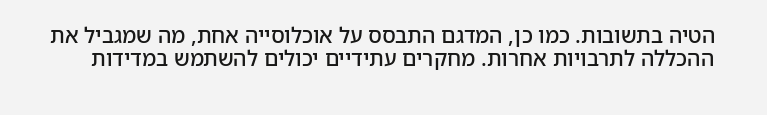הטיה בתשובות. כמו כן, המדגם התבסס על אוכלוסייה אחת, מה שמגביל את ההכללה לתרבויות אחרות. מחקרים עתידיים יכולים להשתמש במדידות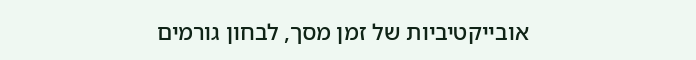אובייקטיביות של זמן מסך, לבחון גורמים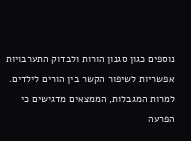נוספים כגון סגנון הורות ולבדוק התערבויות אפשריות לשיפור הקשר בין הורים לילדים.
למרות המגבלות, הממצאים מדגישים כי הפרעה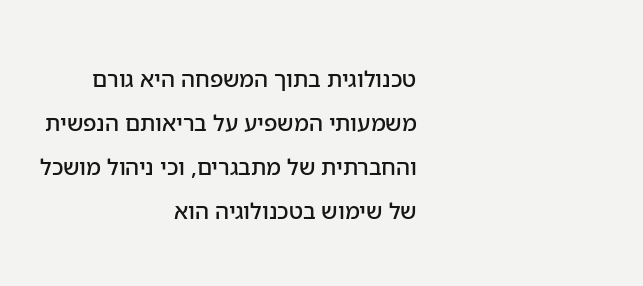טכנולוגית בתוך המשפחה היא גורם משמעותי המשפיע על בריאותם הנפשית והחברתית של מתבגרים, וכי ניהול מושכל של שימוש בטכנולוגיה הוא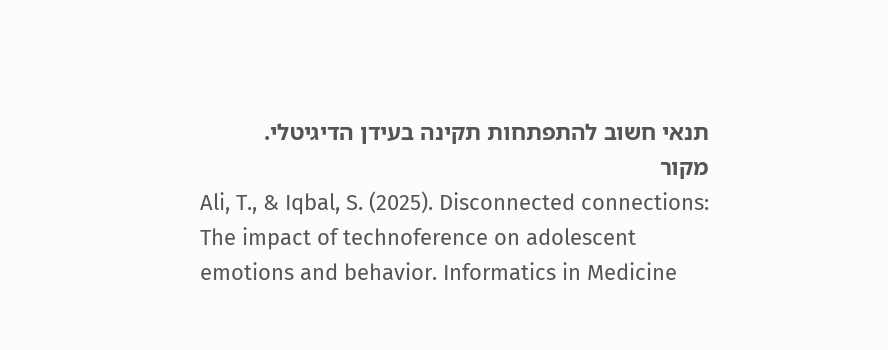תנאי חשוב להתפתחות תקינה בעידן הדיגיטלי.
מקור
Ali, T., & Iqbal, S. (2025). Disconnected connections: The impact of technoference on adolescent emotions and behavior. Informatics in Medicine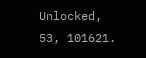Unlocked, 53, 101621.